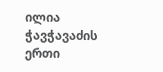ილია ჭავჭავაძის ერთი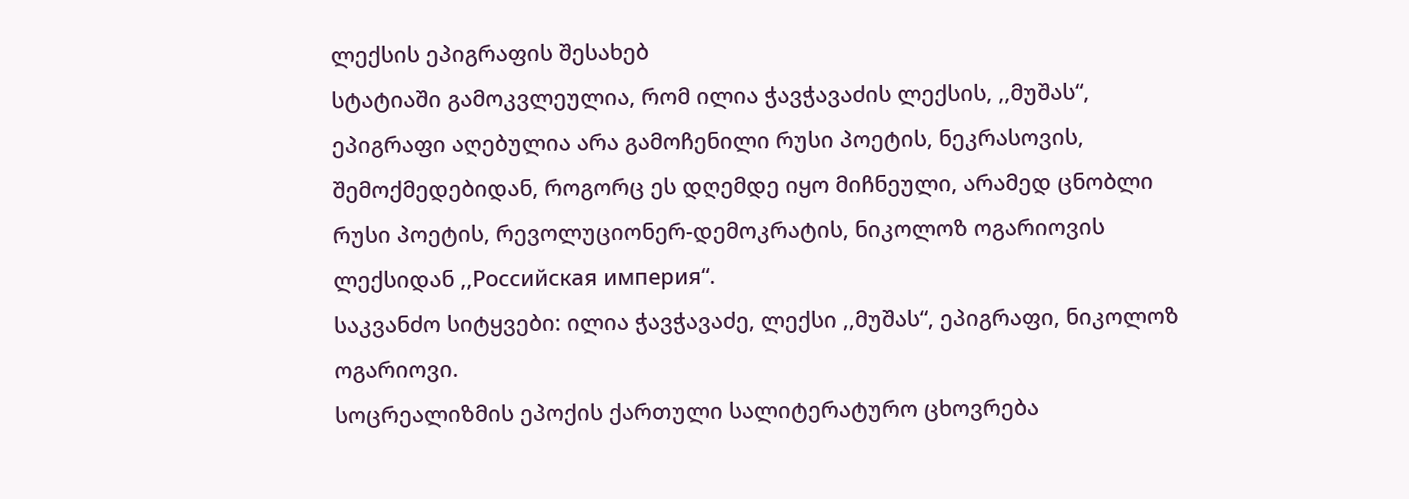ლექსის ეპიგრაფის შესახებ
სტატიაში გამოკვლეულია, რომ ილია ჭავჭავაძის ლექსის, ,,მუშას“, ეპიგრაფი აღებულია არა გამოჩენილი რუსი პოეტის, ნეკრასოვის, შემოქმედებიდან, როგორც ეს დღემდე იყო მიჩნეული, არამედ ცნობლი რუსი პოეტის, რევოლუციონერ-დემოკრატის, ნიკოლოზ ოგარიოვის ლექსიდან ,,Российская империя“.
საკვანძო სიტყვები: ილია ჭავჭავაძე, ლექსი ,,მუშას“, ეპიგრაფი, ნიკოლოზ ოგარიოვი.
სოცრეალიზმის ეპოქის ქართული სალიტერატურო ცხოვრება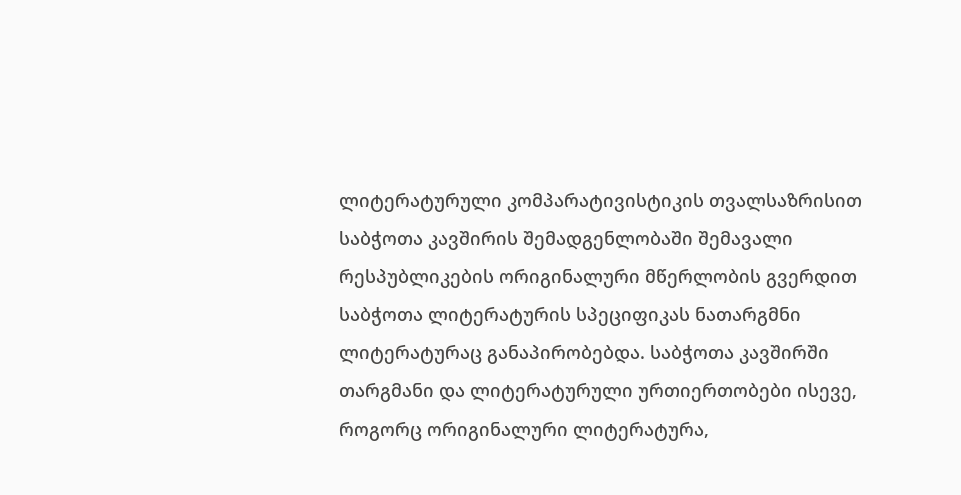ლიტერატურული კომპარატივისტიკის თვალსაზრისით
საბჭოთა კავშირის შემადგენლობაში შემავალი რესპუბლიკების ორიგინალური მწერლობის გვერდით საბჭოთა ლიტერატურის სპეციფიკას ნათარგმნი ლიტერატურაც განაპირობებდა. საბჭოთა კავშირში თარგმანი და ლიტერატურული ურთიერთობები ისევე, როგორც ორიგინალური ლიტერატურა,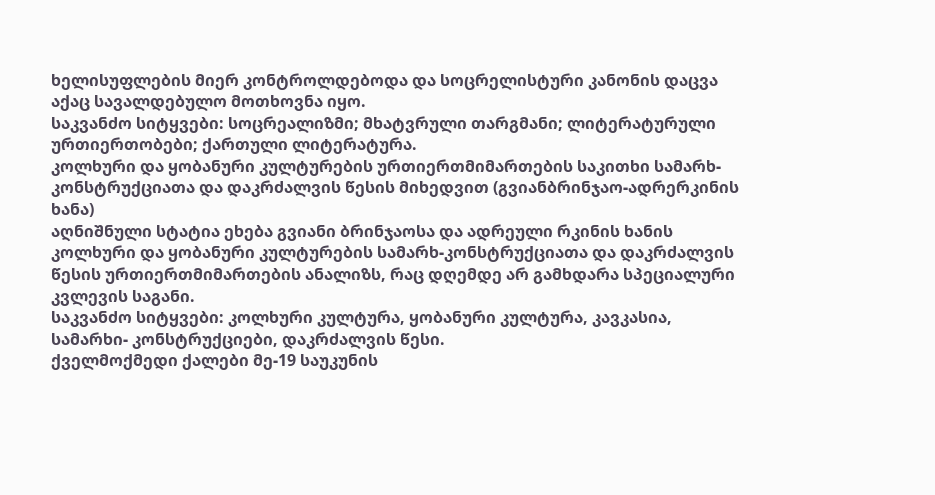ხელისუფლების მიერ კონტროლდებოდა და სოცრელისტური კანონის დაცვა აქაც სავალდებულო მოთხოვნა იყო.
საკვანძო სიტყვები: სოცრეალიზმი; მხატვრული თარგმანი; ლიტერატურული ურთიერთობები; ქართული ლიტერატურა.
კოლხური და ყობანური კულტურების ურთიერთმიმართების საკითხი სამარხ-კონსტრუქციათა და დაკრძალვის წესის მიხედვით (გვიანბრინჯაო-ადრერკინის ხანა)
აღნიშნული სტატია ეხება გვიანი ბრინჯაოსა და ადრეული რკინის ხანის კოლხური და ყობანური კულტურების სამარხ-კონსტრუქციათა და დაკრძალვის წესის ურთიერთმიმართების ანალიზს, რაც დღემდე არ გამხდარა სპეციალური კვლევის საგანი.
საკვანძო სიტყვები: კოლხური კულტურა, ყობანური კულტურა, კავკასია, სამარხი- კონსტრუქციები, დაკრძალვის წესი.
ქველმოქმედი ქალები მე-19 საუკუნის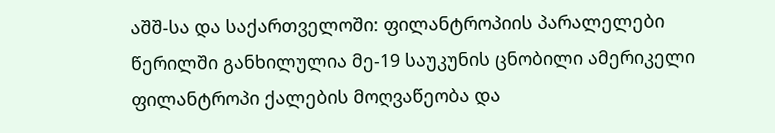აშშ-სა და საქართველოში: ფილანტროპიის პარალელები
წერილში განხილულია მე-19 საუკუნის ცნობილი ამერიკელი ფილანტროპი ქალების მოღვაწეობა და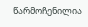წარმოჩენილია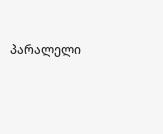პარალელი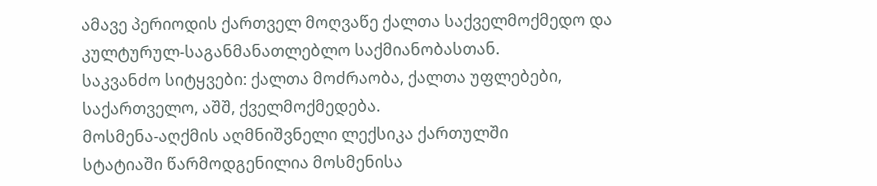ამავე პერიოდის ქართველ მოღვაწე ქალთა საქველმოქმედო და კულტურულ-საგანმანათლებლო საქმიანობასთან.
საკვანძო სიტყვები: ქალთა მოძრაობა, ქალთა უფლებები, საქართველო, აშშ, ქველმოქმედება.
მოსმენა-აღქმის აღმნიშვნელი ლექსიკა ქართულში
სტატიაში წარმოდგენილია მოსმენისა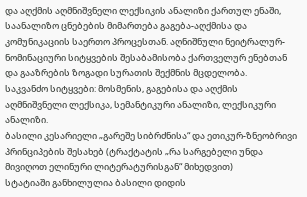და აღქმის აღმნიშვნელი ლექსიკის ანალიზი ქართულ ენაში, საანალიზო ცნებების მიმართება გაგება-აღქმისა და კომუნიკაციის საერთო პროცესთან. აღნიშნული ნეიტრალურ-ნომინაციური სიტყვების შესაბამისობა ქართველურ ენებთან და გააზრების ზოგადი სურათის შექმნის მცდელობა.
საკვანძო სიტყვები: მოსმენის, გაგებისა და აღქმის აღმნიშვნელი ლექსიკა, სემანტიკური ანალიზი, ლექსიკური ანალიზი.
ბასილი კესარიელი „გარეშე სიბრძნისა“ და ეთიკურ-ზნეობრივი პრინციპების შესახებ (ტრაქტატის „რა სარგებელი უნდა მივიღოთ ელინური ლიტერატურისგან“ მიხედვით)
სტატიაში განხილულია ბასილი დიდის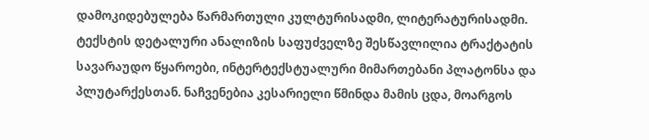დამოკიდებულება წარმართული კულტურისადმი, ლიტერატურისადმი. ტექსტის დეტალური ანალიზის საფუძველზე შესწავლილია ტრაქტატის სავარაუდო წყაროები, ინტერტექსტუალური მიმართებანი პლატონსა და პლუტარქესთან. ნაჩვენებია კესარიელი წმინდა მამის ცდა, მოარგოს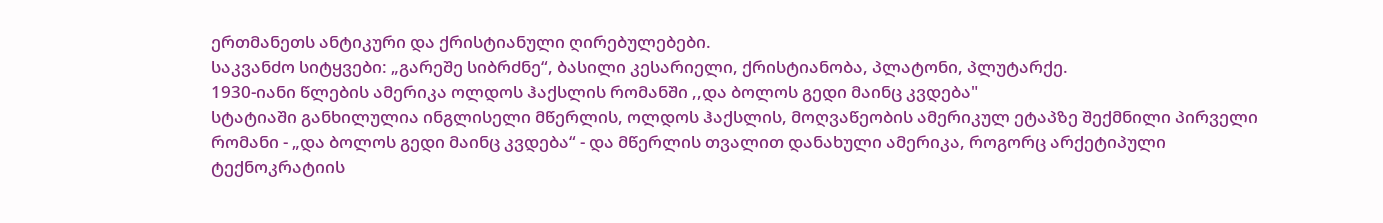ერთმანეთს ანტიკური და ქრისტიანული ღირებულებები.
საკვანძო სიტყვები: „გარეშე სიბრძნე“, ბასილი კესარიელი, ქრისტიანობა, პლატონი, პლუტარქე.
1930-იანი წლების ამერიკა ოლდოს ჰაქსლის რომანში ,,და ბოლოს გედი მაინც კვდება"
სტატიაში განხილულია ინგლისელი მწერლის, ოლდოს ჰაქსლის, მოღვაწეობის ამერიკულ ეტაპზე შექმნილი პირველი რომანი - „და ბოლოს გედი მაინც კვდება“ - და მწერლის თვალით დანახული ამერიკა, როგორც არქეტიპული ტექნოკრატიის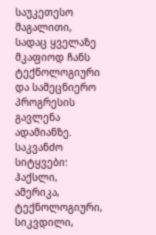საუკეთესო მაგალითი, სადაც ყველაზე მკაფიოდ ჩანს ტექნოლოგიური და სამეცნიერო პროგრესის გავლენა ადამიანზე.
საკვანძო სიტყვები: ჰაქსლი, ამერიკა, ტექნოლოგიური, სიკვდილი,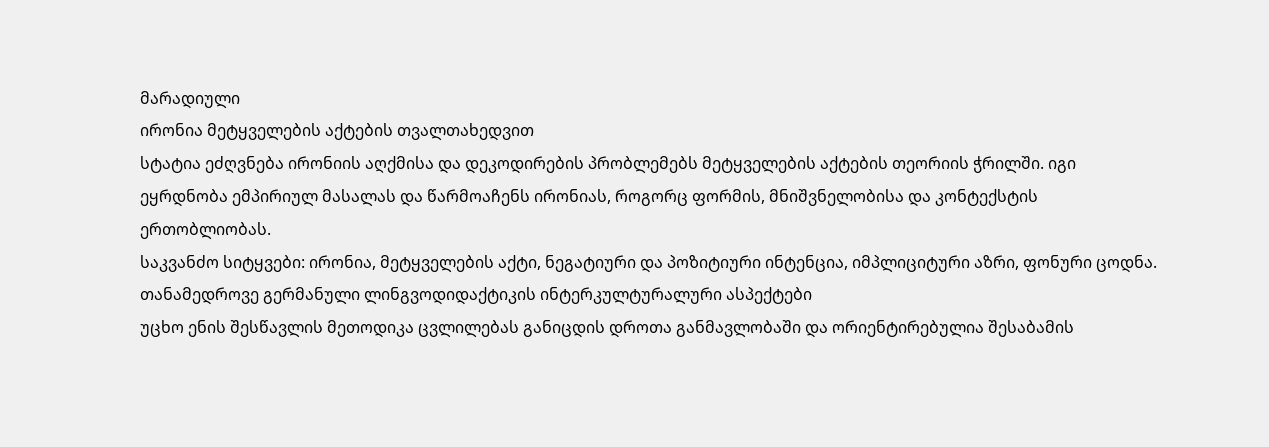მარადიული
ირონია მეტყველების აქტების თვალთახედვით
სტატია ეძღვნება ირონიის აღქმისა და დეკოდირების პრობლემებს მეტყველების აქტების თეორიის ჭრილში. იგი ეყრდნობა ემპირიულ მასალას და წარმოაჩენს ირონიას, როგორც ფორმის, მნიშვნელობისა და კონტექსტის ერთობლიობას.
საკვანძო სიტყვები: ირონია, მეტყველების აქტი, ნეგატიური და პოზიტიური ინტენცია, იმპლიციტური აზრი, ფონური ცოდნა.
თანამედროვე გერმანული ლინგვოდიდაქტიკის ინტერკულტურალური ასპექტები
უცხო ენის შესწავლის მეთოდიკა ცვლილებას განიცდის დროთა განმავლობაში და ორიენტირებულია შესაბამის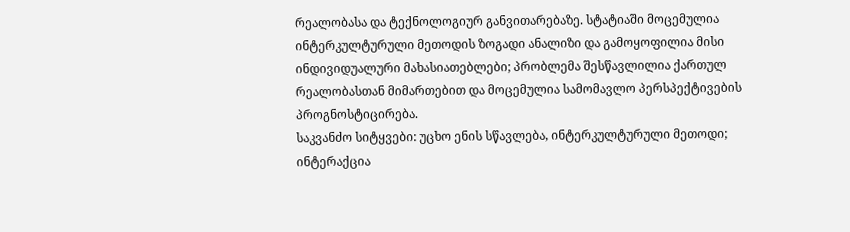რეალობასა და ტექნოლოგიურ განვითარებაზე. სტატიაში მოცემულია ინტერკულტურული მეთოდის ზოგადი ანალიზი და გამოყოფილია მისი ინდივიდუალური მახასიათებლები; პრობლემა შესწავლილია ქართულ რეალობასთან მიმართებით და მოცემულია სამომავლო პერსპექტივების პროგნოსტიცირება.
საკვანძო სიტყვები: უცხო ენის სწავლება, ინტერკულტურული მეთოდი; ინტერაქცია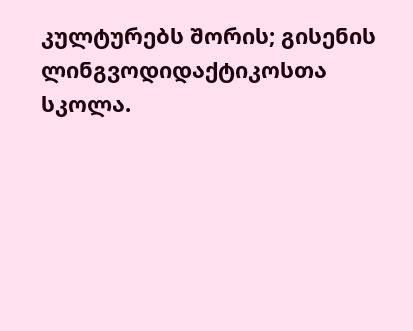კულტურებს შორის; გისენის ლინგვოდიდაქტიკოსთა სკოლა.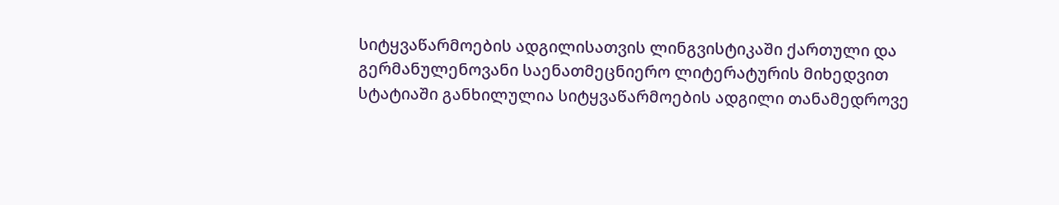სიტყვაწარმოების ადგილისათვის ლინგვისტიკაში ქართული და გერმანულენოვანი საენათმეცნიერო ლიტერატურის მიხედვით
სტატიაში განხილულია სიტყვაწარმოების ადგილი თანამედროვე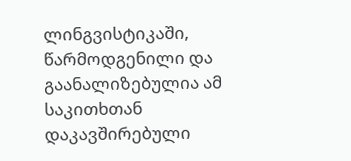ლინგვისტიკაში, წარმოდგენილი და გაანალიზებულია ამ საკითხთან დაკავშირებული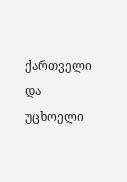ქართველი და უცხოელი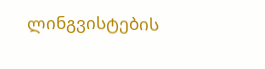ლინგვისტების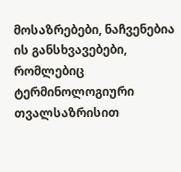მოსაზრებები, ნაჩვენებია ის განსხვავებები, რომლებიც ტერმინოლოგიური თვალსაზრისით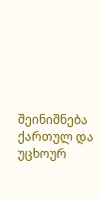შეინიშნება ქართულ და უცხოურ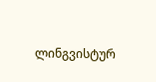ლინგვისტურ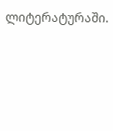ლიტერატურაში.